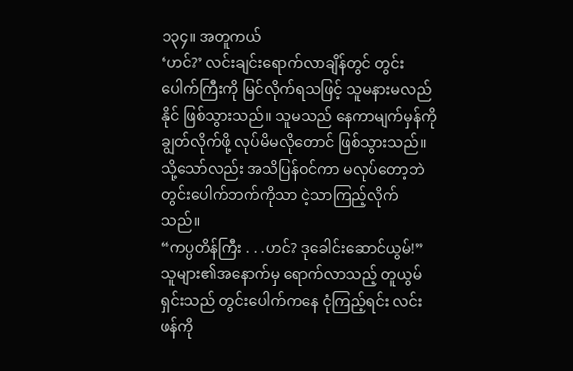၁၃၄။ အတူကယ်
‘ဟင်?’ လင်းချင်းရောက်လာချိန်တွင် တွင်းပေါက်ကြီးကို မြင်လိုက်ရသဖြင့် သူမနားမလည်နိုင် ဖြစ်သွားသည်။ သူမသည် နေကာမျက်မှန်ကို ချွတ်လိုက်ဖို့ လုပ်မိမလိုတောင် ဖြစ်သွားသည်။ သို့သော်လည်း အသိပြန်ဝင်ကာ မလုပ်တော့ဘဲ တွင်းပေါက်ဘက်ကိုသာ ငဲ့သာကြည့်လိုက်သည်။
“ကပ္ပတိန်ကြီး . . .ဟင်? ဒုခေါင်းဆောင်ယွမ်!” သူများ၏အနောက်မှ ရောက်လာသည့် တူယွမ်ရှင်းသည် တွင်းပေါက်ကနေ ငုံကြည့်ရင်း လင်းဖန်ကို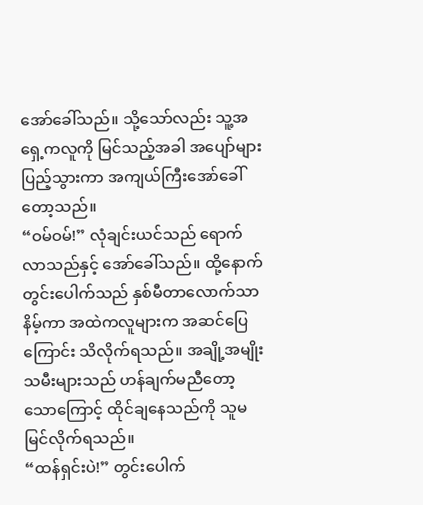အော်ခေါ်သည်။ သို့သော်လည်း သူ့အရှေ့ကလူကို မြင်သည့်အခါ အပျော်များပြည့်သွားကာ အကျယ်ကြီးအော်ခေါ်တော့သည်။
“ဝမ်ဝမ်!” လုံချင်းယင်သည် ရောက်လာသည်နှင့် အော်ခေါ်သည်။ ထို့နောက် တွင်းပေါက်သည် နှစ်မီတာလောက်သာ နိမ့်ကာ အထဲကလူများက အဆင်ပြေကြောင်း သိလိုက်ရသည်။ အချို့အမျိုးသမီးများသည် ဟန်ချက်မညီတော့သောကြောင့် ထိုင်ချနေသည်ကို သူမမြင်လိုက်ရသည်။
“ထန်ရှင်းပဲ!” တွင်းပေါက်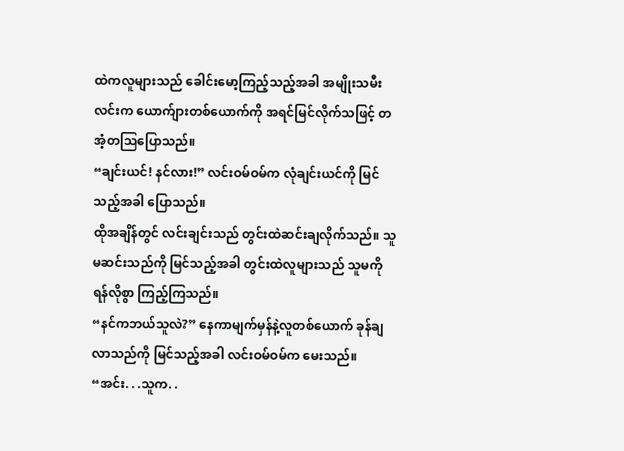ထဲကလူများသည် ခေါင်းမော့ကြည့်သည့်အခါ အမျိုးသမီးလင်းက ယောက်ျားတစ်ယောက်ကို အရင်မြင်လိုက်သဖြင့် တအံ့တသြပြောသည်။
“ချင်းယင်! နင်လား!” လင်းဝမ်ဝမ်က လုံချင်းယင်ကို မြင်သည့်အခါ ပြောသည်။
ထိုအချိန်တွင် လင်းချင်းသည် တွင်းထဲဆင်းချလိုက်သည်။ သူမဆင်းသည်ကို မြင်သည့်အခါ တွင်းထဲလူများသည် သူမကို ရန်လိုစွာ ကြည့်ကြသည်။
“နင်ကဘယ်သူလဲ?” နေကာမျက်မှန်နဲ့လူတစ်ယောက် ခုန်ချလာသည်ကို မြင်သည့်အခါ လင်းဝမ်ဝမ်က မေးသည်။
“အင်း. . .သူက. .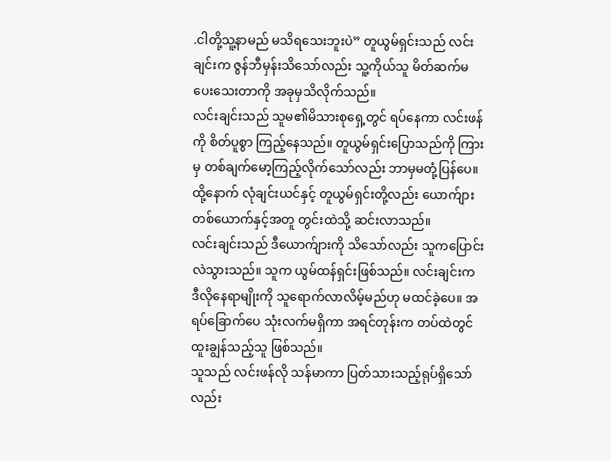.ငါတို့သူ့နာမည် မသိရသေးဘူးပဲ” တူယွမ်ရှင်းသည် လင်းချင်းက ဇွန်ဘီမှန်းသိသော်လည်း သူ့ကိုယ်သူ မိတ်ဆက်မပေးသေးတာကို အခုမှသိလိုက်သည်။
လင်းချင်းသည် သူမ၏မိသားစုရှေ့တွင် ရပ်နေကာ လင်းဖန်ကို စိတ်ပူစွာ ကြည့်နေသည်။ တူယွမ်ရှင်းပြောသည်ကို ကြားမှ တစ်ချက်မော့ကြည့်လိုက်သော်လည်း ဘာမှမတုံ့ပြန်ပေ။ ထို့နောက် လုံချင်းယင်နှင့် တူယွမ်ရှင်းတို့လည်း ယောက်ျားတစ်ယောက်နှင့်အတူ တွင်းထဲသို့ ဆင်းလာသည်။
လင်းချင်းသည် ဒီယောက်ျားကို သိသော်လည်း သူကပြောင်းလဲသွားသည်။ သူက ယွမ်ထန်ရှင်းဖြစ်သည်။ လင်းချင်းက ဒီလိုနေရာမျိုးကို သူရောက်လာလိမ့်မည်ဟု မထင်ခဲ့ပေ။ အရပ်ခြောက်ပေ သုံးလက်မရှိကာ အရင်တုန်းက တပ်ထဲတွင် ထူးချွန်သည့်သူ ဖြစ်သည်။
သူသည် လင်းဖန်လို သန်မာကာ ပြတ်သားသည့်ရုပ်ရှိသော်လည်း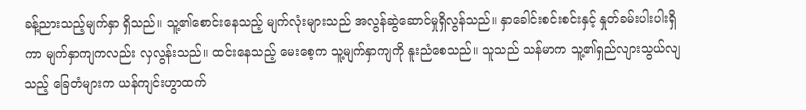ခန့်ညားသည့်မျက်နှာ ရှိသည်။ သူ့၏စောင်းနေသည့် မျက်လုံးများသည် အလွန်ဆွဲဆောင်မှုရှိလွန်သည်။ နှာခေါင်းစင်းစင်းနှင့် နှုတ်ခမ်းပါးပါးရှိကာ မျက်နှာကျကလည်း လှလွန်းသည်။ ထင်းနေသည့် မေးစေ့က သူ့မျက်နှာကျကို နူးညံစေသည်။ သူသည် သန်မာက သူ့၏ရှည်လျားသွယ်လျသည့် ခြေတံများက ယန်ကျင်းဟွာထက်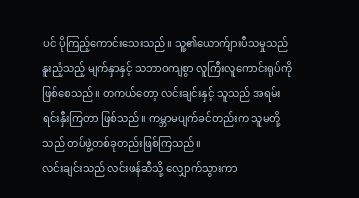ပင် ပိုကြည့်ကောင်းသေးသည်။ သူ့၏ယောက်ျားပီသမှုသည် နူးညံ့သည့် မျက်နှာနှင့် သဘာဝကျစွာ လူကြီးလူကောင်းရုပ်ကို ဖြစ်စေသည်။ တကယ်တော့ လင်းချင်းနှင့် သူသည် အရမ်းရင်းနှီးကြတာ ဖြစ်သည်။ ကမ္ဘာမပျက်ခင်တည်းက သူမတို့သည် တပ်ဖွဲ့တစ်ခုတည်းဖြစ်ကြသည်။
လင်းချင်းသည် လင်းဖန်ဆီသို့ လျှောက်သွားကာ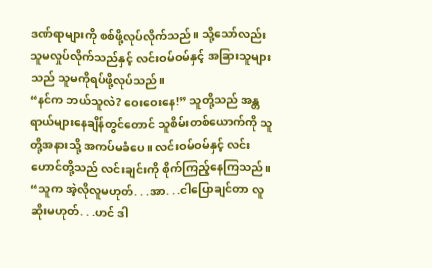ဒဏ်ရာများကို စစ်ဖို့လုပ်လိုက်သည်။ သို့သော်လည်း သူမလှုပ်လိုက်သည်နှင့် လင်းဝမ်ဝမ်နှင့် အခြားသူများသည် သူမကိုရပ်ဖို့လုပ်သည်။
“နင်က ဘယ်သူလဲ? ဝေးဝေးနေ!” သူတို့သည် အန္တရာယ်များနေချိန်တွင်တောင် သူစိမ်းတစ်ယောက်ကို သူတို့အနားသို့ အကပ်မခံပေ။ လင်းဝမ်ဝမ်နှင့် လင်းဟောင်တို့သည် လင်းချင်းကို စိုက်ကြည့်နေကြသည်။
“သူက အဲ့လိုလူမဟုတ်. . .အာ. . .ငါပြောချင်တာ လူဆိုးမဟုတ်. . .ဟင် ဒါ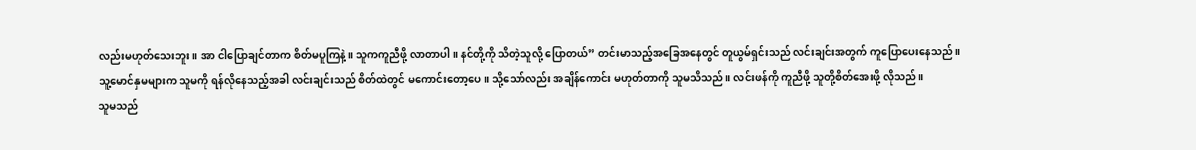လည်းမဟုတ်သေးဘူး။ အာ ငါပြောချင်တာက စိတ်မပူကြနဲ့။ သူကကူညီဖို့ လာတာပါ။ နင်တို့ကို သိတဲ့သူလို့ ပြောတယ်” တင်းမာသည့်အခြေအနေတွင် တူယွမ်ရှင်းသည် လင်းချင်းအတွက် ကူပြောပေးနေသည်။
သူ့မောင်နှမများက သူမကို ရန်လိုနေသည့်အခါ လင်းချင်းသည် စိတ်ထဲတွင် မကောင်းတော့ပေ။ သို့သော်လည်း အချိန်ကောင်း မဟုတ်တာကို သူမသိသည်။ လင်းဖန်ကို ကူညီဖို့ သူတို့စိတ်အေးဖို့ လိုသည်။
သူမသည်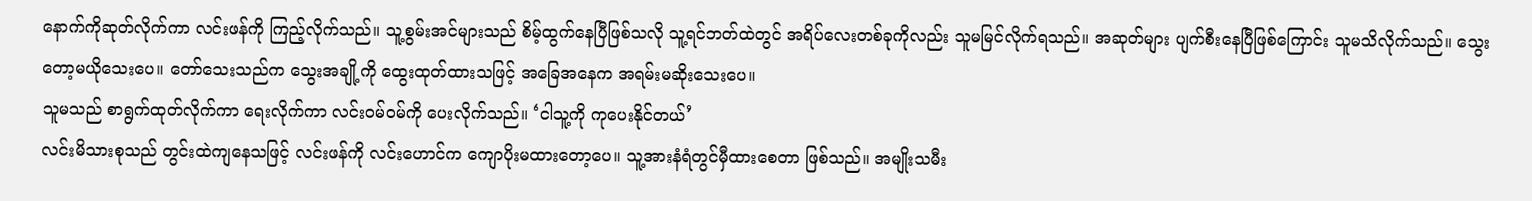နောက်ကိုဆုတ်လိုက်ကာ လင်းဖန်ကို ကြည့်လိုက်သည်။ သူ့စွမ်းအင်များသည် စိမ့်ထွက်နေပြီဖြစ်သလို သူ့ရင်ဘတ်ထဲတွင် အရိပ်လေးတစ်ခုကိုလည်း သူမမြင်လိုက်ရသည်။ အဆုတ်များ ပျက်စီးနေပြီဖြစ်ကြောင်း သူမသိလိုက်သည်။ သွေးတော့မယိုသေးပေ။ တော်သေးသည်က သွေးအချို့ကို ထွေးထုတ်ထားသဖြင့် အခြေအနေက အရမ်းမဆိုးသေးပေ။
သူမသည် စာရွက်ထုတ်လိုက်ကာ ရေးလိုက်ကာ လင်းဝမ်ဝမ်ကို ပေးလိုက်သည်။ ‘ငါသူ့ကို ကုပေးနိုင်တယ်’
လင်းမိသားစုသည် တွင်းထဲကျနေသဖြင့် လင်းဖန်ကို လင်းဟောင်က ကျောပိုးမထားတော့ပေ။ သူ့အားနံရံတွင်မှီထားစေတာ ဖြစ်သည်။ အမျိုးသမီး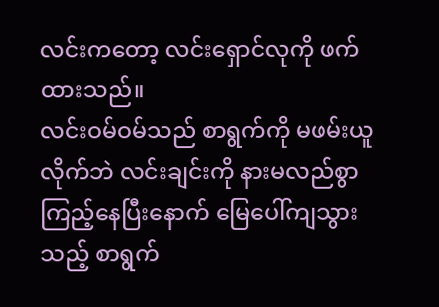လင်းကတော့ လင်းရှောင်လုကို ဖက်ထားသည်။
လင်းဝမ်ဝမ်သည် စာရွက်ကို မဖမ်းယူလိုက်ဘဲ လင်းချင်းကို နားမလည်စွာ ကြည့်နေပြီးနောက် မြေပေါ်ကျသွားသည့် စာရွက်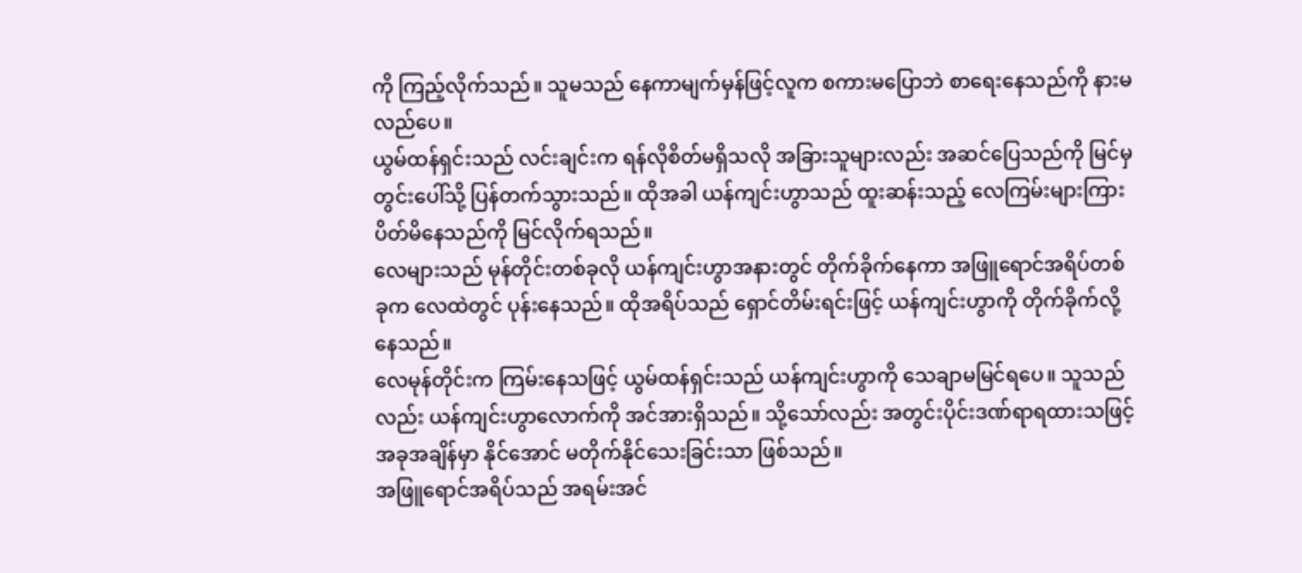ကို ကြည့်လိုက်သည်။ သူမသည် နေကာမျက်မှန်ဖြင့်လူက စကားမပြောဘဲ စာရေးနေသည်ကို နားမလည်ပေ။
ယွမ်ထန်ရှင်းသည် လင်းချင်းက ရန်လိုစိတ်မရှိသလို အခြားသူများလည်း အဆင်ပြေသည်ကို မြင်မှ တွင်းပေါ်သို့ ပြန်တက်သွားသည်။ ထိုအခါ ယန်ကျင်းဟွာသည် ထူးဆန်းသည့် လေကြမ်းများကြား ပိတ်မိနေသည်ကို မြင်လိုက်ရသည်။
လေများသည် မုန်တိုင်းတစ်ခုလို ယန်ကျင်းဟွာအနားတွင် တိုက်ခိုက်နေကာ အဖြူရောင်အရိပ်တစ်ခုက လေထဲတွင် ပုန်းနေသည်။ ထိုအရိပ်သည် ရှောင်တိမ်းရင်းဖြင့် ယန်ကျင်းဟွာကို တိုက်ခိုက်လို့နေသည်။
လေမုန်တိုင်းက ကြမ်းနေသဖြင့် ယွမ်ထန်ရှင်းသည် ယန်ကျင်းဟွာကို သေချာမမြင်ရပေ။ သူသည်လည်း ယန်ကျင်းဟွာလောက်ကို အင်အားရှိသည်။ သို့သော်လည်း အတွင်းပိုင်းဒဏ်ရာရထားသဖြင့် အခုအချိန်မှာ နိုင်အောင် မတိုက်နိုင်သေးခြင်းသာ ဖြစ်သည်။
အဖြူရောင်အရိပ်သည် အရမ်းအင်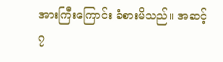အားကြီးကြောင်း ခံစားမိသည်။ အဆင့်၇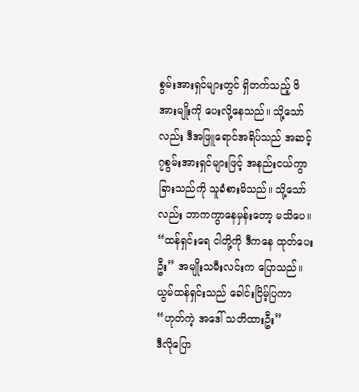စွမ်းအားရှင်များတွင် ရှိတက်သည့် ဖိအားမျိုးကို ပေးလို့နေသည်။ သို့သော်လည်း ဒီအဖြူရောင်အရိပ်သည် အဆင့်၇စွမ်းအားရှင်များဖြင့် အနည်းငယ်ကွာခြားသည်ကို သူခံစားမိသည်။ သို့သော်လည်း ဘာကကွာနေမှန်းတော့ မသိပေ။
“ထန်ရှင်းရေ ငါတို့ကို ဒီကနေ ထုတ်ပေးဦး” အမျိုးသမီးလင်းက ပြောသည်။
ယွမ်ထန်ရှင်းသည် ခေါင်းငြိမ့်ပြကာ “ဟုတ်ကဲ့ အဒေါ် သတိထားဦး”
ဒီလိုပြော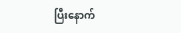ပြီးနောက်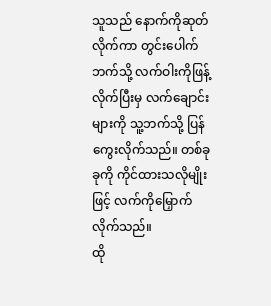သူသည် နောက်ကိုဆုတ်လိုက်ကာ တွင်းပေါက်ဘက်သို့ လက်ဝါးကိုဖြန့်လိုက်ပြီးမှ လက်ချောင်းများကို သူ့ဘက်သို့ ပြန်ကွေးလိုက်သည်။ တစ်ခုခုကို ကိုင်ထားသလိုမျိုးဖြင့် လက်ကိုမြှောက်လိုက်သည်။
ထို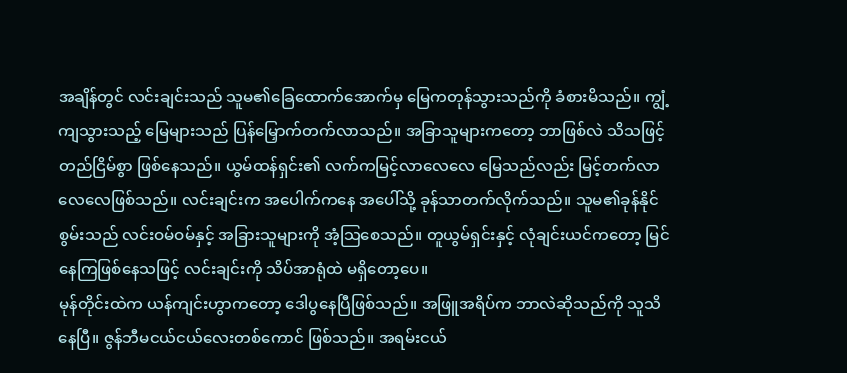အချိန်တွင် လင်းချင်းသည် သူမ၏ခြေထောက်အောက်မှ မြေကတုန်သွားသည်ကို ခံစားမိသည်။ ကျွံ့ကျသွားသည့် မြေများသည် ပြန်မြှောက်တက်လာသည်။ အခြာသူများကတော့ ဘာဖြစ်လဲ သိသဖြင့် တည်ငြိမ်စွာ ဖြစ်နေသည်။ ယွမ်ထန်ရှင်း၏ လက်ကမြင့်လာလေလေ မြေသည်လည်း မြင့်တက်လာလေလေဖြစ်သည်။ လင်းချင်းက အပေါက်ကနေ အပေါ်သို့ ခုန်သာတက်လိုက်သည်။ သူမ၏ခုန်နိုင်စွမ်းသည် လင်းဝမ်ဝမ်နှင့် အခြားသူများကို အံ့သြစေသည်။ တူယွမ်ရှင်းနှင့် လုံချင်းယင်ကတော့ မြင်နေကြဖြစ်နေသဖြင့် လင်းချင်းကို သိပ်အာရုံထဲ မရှိတော့ပေ။
မုန်တိုင်းထဲက ယန်ကျင်းဟွာကတော့ ဒေါပွနေပြီဖြစ်သည်။ အဖြူအရိပ်က ဘာလဲဆိုသည်ကို သူသိနေပြီ။ ဇွန်ဘီမငယ်ငယ်လေးတစ်ကောင် ဖြစ်သည်။ အရမ်းငယ်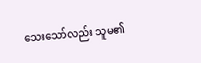သေးသော်လည်း သူမ၏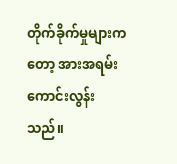တိုက်ခိုက်မှုများကတော့ အားအရမ်းကောင်းလွန်းသည်။